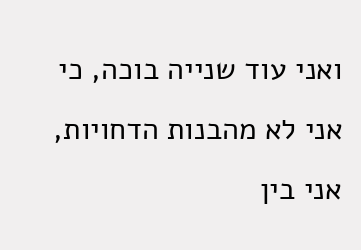ואני עוד שנייה בוכה, כי אני לא מהבנות הדחויות, אני בין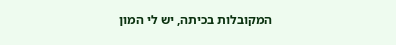המקובלות בכיתה, יש לי המון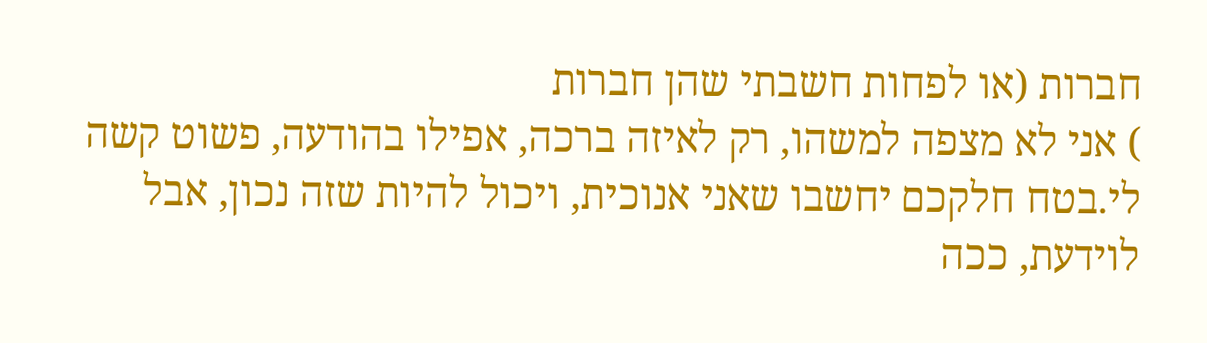חברות (או לפחות חשבתי שהן חברות
) אני לא מצפה למשהו, רק לאיזה ברכה, אפילו בהודעה, פשוט קשה לי.בטח חלקכם יחשבו שאני אנוכית, ויכול להיות שזה נכון, אבל לוידעת, ככה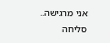אני מרגישה..
סליחה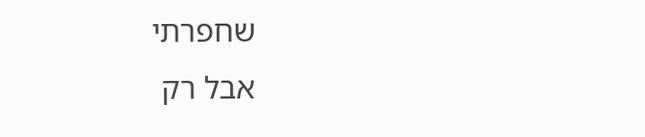שחפרתי
אבל רק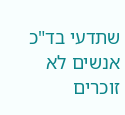שתדעי בד"כ אנשים לא זוכרים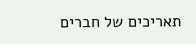תאריכים של חברים